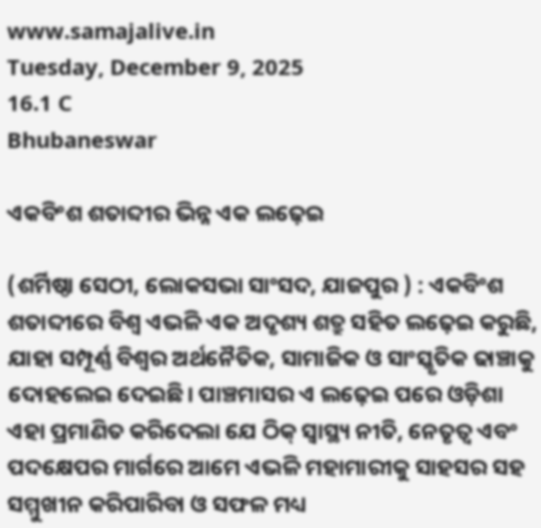www.samajalive.in
Tuesday, December 9, 2025
16.1 C
Bhubaneswar

ଏକବିଂଶ ଶତାବ୍ଦୀର ଭିନ୍ନ ଏକ ଲଢ଼େଇ

(ଶର୍ମିଷ୍ଠା ସେଠୀ, ଲୋକସଭା ସାଂସଦ, ଯାଜପୁର ) : ଏକବିଂଶ ଶତାବ୍ଦୀରେ ବିଶ୍ୱ ଏଭଳି ଏକ ଅଦୃଶ୍ୟ ଶତ୍ରୁ ସହିତ ଲଢ଼େଇ କରୁଛି, ଯାହା ସମ୍ପୂର୍ଣ୍ଣ ବିଶ୍ୱର ଅର୍ଥନୈତିକ, ସାମାଜିକ ଓ ସାଂସ୍କୃତିକ ଢାଞ୍ଚାକୁ ଦୋହଲେଇ ଦେଇଛି। ପାଞ୍ଚମାସର ଏ ଲଢ଼େଇ ପରେ ଓଡ଼ିଶା ଏହା ପ୍ରମାଣିତ କରିଦେଲା ଯେ ଠିକ୍‍ ସ୍ୱାସ୍ଥ୍ୟ ନୀତି, ନେତୃତ୍ୱ ଏବଂ ପଦକ୍ଷେପର ମାର୍ଗରେ ଆମେ ଏଭଳି ମହାମାରୀକୁ ସାହସର ସହ ସମ୍ମୁଖୀନ କରିପାରିବା ଓ ସଫଳ ମଧ୍ୟ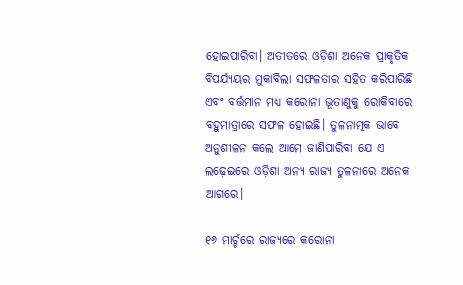ହୋଇପାରିବା। ଅତୀତରେ ଓଡ଼ିଶା ଅନେକ ପ୍ରାକୃତିକ ବିପର୍ଯ୍ୟୟର ମୁକାବିଲା ସଫଳତାର ସହିତ କରିପାରିଛି ଏବଂ ବର୍ତ୍ତମାନ ମଧ୍ୟ କରୋନା ଭୂତାଣୁକୁ ରୋକିବାରେ ବହୁମାତ୍ରାରେ ସଫଳ ହୋଇଛି। ତୁଳନାତ୍ମକ ଭାବେ ଅନୁଶୀଳନ କଲେ ଆମେ ଜାଣିପାରିବା ଯେ ଏ ଲଢ଼େଇରେ ଓଡ଼ିଶା ଅନ୍ୟ ରାଜ୍ୟ ତୁଳନାରେ ଅନେକ ଆଗରେ।

୧୬ ମାର୍ଚ୍ଚରେ ରାଜ୍ୟରେ କରୋନା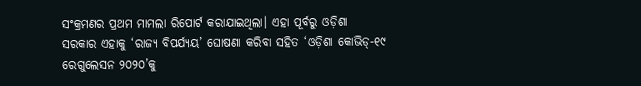ସଂକ୍ରମଣର ପ୍ରଥମ ମାମଲା ରିପୋର୍ଟ କରାଯାଇଥିଲା। ଏହା ପୂର୍ବରୁ ଓଡ଼ିଶା ସରକାର ଏହାକୁ ‘ରାଜ୍ୟ ବିପର୍ଯ୍ୟୟ’ ଘୋଷଣା କରିବା ସହିତ ‘ଓଡ଼ିଶା କୋଭିଡ୍‍-୧୯ ରେଗୁଲେସନ ୨୦୨୦’କୁ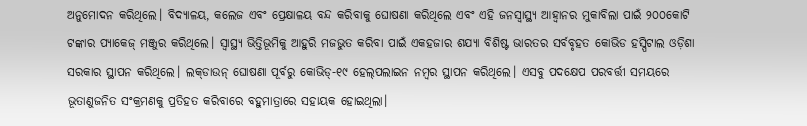ଅନୁମୋଦନ କରିଥିଲେ। ବିଦ୍ୟାଳୟ, କଲେଜ ଏବଂ ପ୍ରେକ୍ଷାଳୟ ବନ୍ଦ କରିବାକୁ ଘୋଷଣା କରିଥିଲେ ଏବଂ ଏହି ଜନସ୍ୱାସ୍ଥ୍ୟ ଆହ୍ୱାନର ମୁକାବିଲା ପାଇଁ ୨୦୦କୋଟି ଟଙ୍କାର ପ୍ୟାକେଜ୍‍ ମଞ୍ଜୁର କରିଥିଲେ। ସ୍ୱାସ୍ଥ୍ୟ ଭିତ୍ତିଭୂମିକୁ ଆହୁରି ମଜଭୁତ କରିବା ପାଇଁ ଏକହଜାର ଶଯ୍ୟା ବିଶିଷ୍ଟ ଭାରତର ସର୍ବବୃହତ କୋଭିଡ ହସ୍ପିଟାଲ ଓଡ଼ିଶା ସରକାର ସ୍ଥାପନ କରିଥିଲେ। ଲକ୍‍ଡାଉନ୍‍ ଘୋଷଣା ପୂର୍ବରୁ କୋଭିଡ୍‍-୧୯ ହେଲ୍‌ପଲାଇନ ନମ୍ବର ସ୍ଥାପନ କରିଥିଲେ। ଏସବୁ ପଦକ୍ଷେପ ପରବର୍ତ୍ତୀ ସମୟରେ ଭୂତାଣୁଜନିତ ସଂକ୍ରମଣକୁ ପ୍ରତିହତ କରିବାରେ ବହୁମାତ୍ରାରେ ସହାୟକ ହୋଇଥିଲା।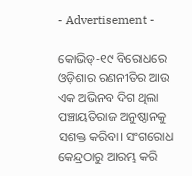- Advertisement -

କୋଭିଡ୍‍-୧୯ ବିରୋଧରେ ଓଡ଼ିଶାର ରଣନୀତିର ଆଉ ଏକ ଅଭିନବ ଦିଗ ଥିଲା ପଞ୍ଚାୟତିରାଜ ଅନୁଷ୍ଠାନକୁ ସଶକ୍ତ କରିବା। ସଂଗରୋଧ କେନ୍ଦ୍ରଠାରୁ ଆରମ୍ଭ କରି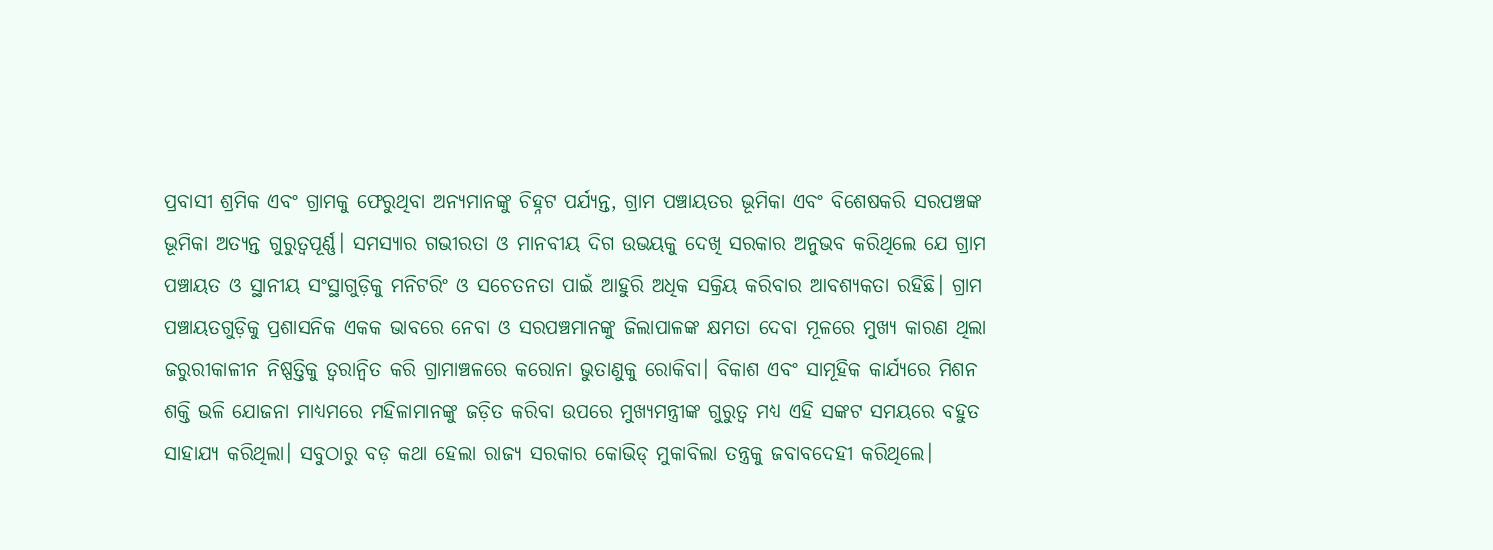ପ୍ରବାସୀ ଶ୍ରମିକ ଏବଂ ଗ୍ରାମକୁ ଫେରୁଥିବା ଅନ୍ୟମାନଙ୍କୁ ଚିହ୍ନଟ ପର୍ଯ୍ୟନ୍ତ, ଗ୍ରାମ ପଞ୍ଚାୟତର ଭୂମିକା ଏବଂ ବିଶେଷକରି ସରପଞ୍ଚଙ୍କ ଭୂମିକା ଅତ୍ୟନ୍ତ ଗୁରୁତ୍ୱପୂର୍ଣ୍ଣ। ସମସ୍ୟାର ଗଭୀରତା ଓ ମାନବୀୟ ଦିଗ ଉଭୟକୁ ଦେଖି ସରକାର ଅନୁଭବ କରିଥିଲେ ଯେ ଗ୍ରାମ ପଞ୍ଚାୟତ ଓ ସ୍ଥାନୀୟ ସଂସ୍ଥାଗୁଡ଼ିକୁ ମନିଟରିଂ ଓ ସଚେତନତା ପାଇଁ ଆହୁରି ଅଧିକ ସକ୍ରିୟ କରିବାର ଆବଶ୍ୟକତା ରହିଛି। ଗ୍ରାମ ପଞ୍ଚାୟତଗୁଡ଼ିକୁ ପ୍ରଶାସନିକ ଏକକ ଭାବରେ ନେବା ଓ ସରପଞ୍ଚମାନଙ୍କୁ ଜିଲାପାଳଙ୍କ କ୍ଷମତା ଦେବା ମୂଳରେ ମୁଖ୍ୟ କାରଣ ଥିଲା ଜରୁରୀକାଳୀନ ନିଷ୍ପତ୍ତିକୁ ତ୍ୱରାନ୍ୱିତ କରି ଗ୍ରାମାଞ୍ଚଳରେ କରୋନା ଭୁତାଣୁକୁ ରୋକିବା। ବିକାଶ ଏବଂ ସାମୂହିକ କାର୍ଯ୍ୟରେ ମିଶନ ଶକ୍ତି ଭଳି ଯୋଜନା ମାଧ୍ୟମରେ ମହିଳାମାନଙ୍କୁ ଜଡ଼ିତ କରିବା ଉପରେ ମୁଖ୍ୟମନ୍ତ୍ରୀଙ୍କ ଗୁରୁତ୍ୱ ମଧ୍ୟ ଏହି ସଙ୍କଟ ସମୟରେ ବହୁତ ସାହାଯ୍ୟ କରିଥିଲା। ସବୁଠାରୁ ବଡ଼ କଥା ହେଲା ରାଜ୍ୟ ସରକାର କୋଭିଡ୍‍ ମୁକାବିଲା ତନ୍ତ୍ରକୁ ଜବାବଦେହୀ କରିଥିଲେ।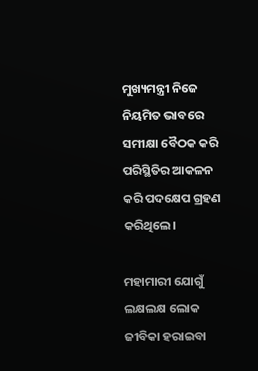ମୁଖ୍ୟମନ୍ତ୍ରୀ ନିଜେ ନିୟମିତ ଭାବରେ ସମୀକ୍ଷା ବୈଠକ କରି ପରିସ୍ଥିତିର ଆକଳନ କରି ପଦକ୍ଷେପ ଗ୍ରହଣ କରିଥିଲେ।

ମହାମାରୀ ଯୋଗୁଁ ଲକ୍ଷଲକ୍ଷ ଲୋକ ଜୀବିକା ହରାଇବା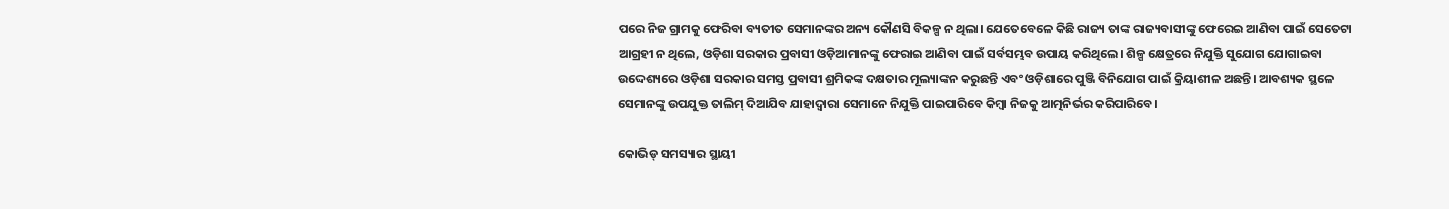ପରେ ନିଜ ଗ୍ରାମକୁ ଫେରିବା ବ୍ୟତୀତ ସେମାନଙ୍କର ଅନ୍ୟ କୌଣସି ବିକଳ୍ପ ନ ଥିଲା। ଯେତେବେଳେ କିଛି ରାଜ୍ୟ ତାଙ୍କ ରାଜ୍ୟବାସୀଙ୍କୁ ଫେରେଇ ଆଣିବା ପାଇଁ ସେତେଟା ଆଗ୍ରହୀ ନ ଥିଲେ, ଓଡ଼ିଶା ସରକାର ପ୍ରବାସୀ ଓଡ଼ିଆମାନଙ୍କୁ ଫେରାଇ ଆଣିବା ପାଇଁ ସର୍ବସମ୍ଭବ ଉପାୟ କରିଥିଲେ। ଶିଳ୍ପ କ୍ଷେତ୍ରରେ ନିଯୁକ୍ତି ସୁଯୋଗ ଯୋଗାଇବା ଉଦ୍ଦେଶ୍ୟରେ ଓଡ଼ିଶା ସରକାର ସମସ୍ତ ପ୍ରବାସୀ ଶ୍ରମିକଙ୍କ ଦକ୍ଷତାର ମୂଲ୍ୟାଙ୍କନ କରୁଛନ୍ତି ଏବଂ ଓଡ଼ିଶାରେ ପୁଞ୍ଜି ବିନିଯୋଗ ପାଇଁ କ୍ରିୟାଶୀଳ ଅଛନ୍ତି। ଆବଶ୍ୟକ ସ୍ଥଳେ ସେମାନଙ୍କୁ ଉପଯୁକ୍ତ ତାଲିମ୍‍ ଦିଆଯିବ ଯାହାଦ୍ୱାରା ସେମାନେ ନିଯୁକ୍ତି ପାଇପାରିବେ କିମ୍ବା ନିଜକୁ ଆତ୍ମନିର୍ଭର କରିପାରିବେ।

କୋଭିଡ୍‍ ସମସ୍ୟାର ସ୍ଥାୟୀ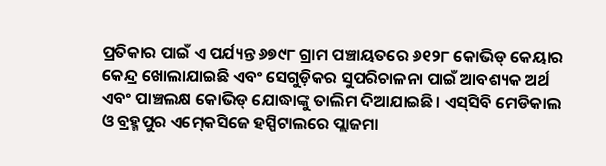ପ୍ରତିକାର ପାଇଁ ଏ ପର୍ଯ୍ୟନ୍ତ ୬୭୯୮ ଗ୍ରାମ ପଞ୍ଚାୟତରେ ୬୧୨୮ କୋଭିଡ୍‍ କେୟାର କେନ୍ଦ୍ର ଖୋଲାଯାଇଛି ଏବଂ ସେଗୁଡ଼ିକର ସୁପରିଚାଳନା ପାଇଁ ଆବଶ୍ୟକ ଅର୍ଥ ଏବଂ ପାଞ୍ଚଲକ୍ଷ କୋଭିଡ୍‍ ଯୋଦ୍ଧାଙ୍କୁ ତାଲିମ ଦିଆଯାଇଛି। ଏସ୍‍ସିବି ମେଡିକାଲ ଓ ବ୍ରହ୍ମପୁର ଏମ୍‍କେସିଜେ ହସ୍ପିଟାଲରେ ପ୍ଲାଜମା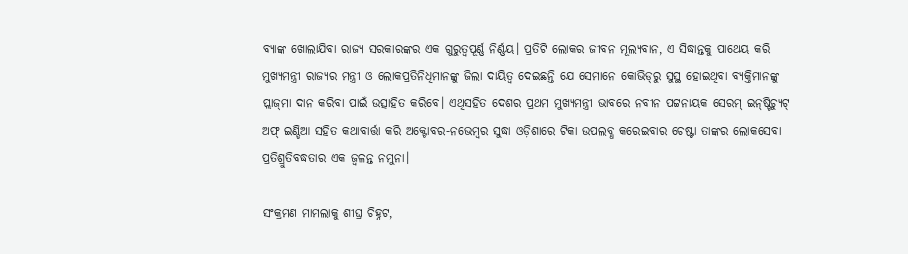ବ୍ୟାଙ୍କ ଖୋଲାଯିବା ରାଜ୍ୟ ସରକାରଙ୍କର ଏକ ଗୁରୁତ୍ୱପୂର୍ଣ୍ଣ ନିର୍ଣ୍ଣୟ। ପ୍ରତିଟି ଲୋକର ଜୀବନ ମୂଲ୍ୟବାନ, ଏ ସିଦ୍ଧାନ୍ତକୁ ପାଥେୟ କରି ମୁଖ୍ୟମନ୍ତ୍ରୀ ରାଜ୍ୟର ମନ୍ତ୍ରୀ ଓ ଲୋକପ୍ରତିନିଧିମାନଙ୍କୁ ଜିଲା ଦାୟିତ୍ୱ ଦେଇଛନ୍ତି ଯେ ସେମାନେ କୋଭିଡ୍‍ରୁ ସୁସ୍ଥ ହୋଇଥିବା ବ୍ୟକ୍ତିମାନଙ୍କୁ ପ୍ଲାଜ୍‍ମା ଦାନ କରିବା ପାଇଁ ଉତ୍ସାହିତ କରିବେ। ଏଥିସହିତ ଦେଶର ପ୍ରଥମ ମୁଖ୍ୟମନ୍ତ୍ରୀ ଭାବରେ ନବୀନ ପଟ୍ଟନାୟକ ସେରମ୍‍ ଇନ୍‍ଷ୍ଟିଚ୍ୟୁଟ୍‍ ଅଫ୍‍ ଇଣ୍ଡିଆ ସହିତ କଥାବାର୍ତ୍ତା କରି ଅକ୍ଟୋବର-ନଭେମ୍ବର ସୁଦ୍ଧା ଓଡ଼ିଶାରେ ଟିକା ଉପଲବ୍ଧ କରେଇବାର ଚେଷ୍ଟା ତାଙ୍କର ଲୋକସେବା ପ୍ରତିଶ୍ରୁତିବଦ୍ଧତାର ଏକ ଜ୍ୱଳନ୍ତ ନମୁନା।

ସଂକ୍ରମଣ ମାମଲାକୁ ଶୀଘ୍ର ଚିହ୍ନଟ,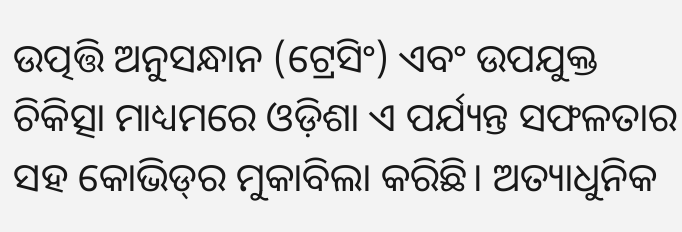ଉତ୍ପତ୍ତି ଅନୁସନ୍ଧାନ (ଟ୍ରେସିଂ) ଏବଂ ଉପଯୁକ୍ତ ଚିକିତ୍ସା ମାଧ୍ୟମରେ ଓଡ଼ିଶା ଏ ପର୍ଯ୍ୟନ୍ତ ସଫଳତାର ସହ କୋଭିଡ୍‍ର ମୁକାବିଲା କରିଛି। ଅତ୍ୟାଧୁନିକ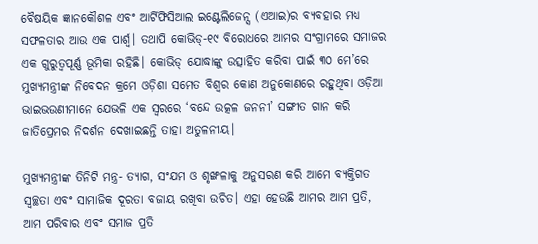ବୈଷୟିକ ଜ୍ଞାନକୌଶଳ ଏବଂ ଆର୍ଟିଫିସିଆଲ ଇଣ୍ଟେଲିଜେନ୍ସ (ଏଆଇ)ର ବ୍ୟବହାର ମଧ୍ୟ ସଫଳତାର ଆଉ ଏକ ପାର୍ଶ୍ବ। ତଥାପି କୋଭିଡ୍‍-୧୯ ବିରୋଧରେ ଆମର ସଂଗ୍ରାମରେ ସମାଜର ଏକ ଗୁରୁତ୍ୱପୂର୍ଣ୍ଣ ଭୂମିକା ରହିଛି। କୋଭିଡ୍‍ ଯୋଦ୍ଧାଙ୍କୁ ଉତ୍ସାହିତ କରିବା ପାଇଁ ୩୦ ମେ’ରେ ମୁଖ୍ୟମନ୍ତ୍ରୀଙ୍କ ନିବେଦନ କ୍ରମେ ଓଡ଼ିଶା ସମେତ ବିଶ୍ୱର କୋଣ ଅନୁକୋଣରେ ରହୁଥିବା ଓଡ଼ିଆ ଭାଇଭଉଣୀମାନେ ଯେଭଳି ଏକ ସ୍ୱରରେ ‘ବନ୍ଦେ ଉତ୍କଳ ଜନନୀ’ ସଙ୍ଗୀତ ଗାନ କରି ଜାତିପ୍ରେମର ନିଦର୍ଶନ ଦେଖାଇଛନ୍ତି ତାହା ଅତୁଳନୀୟ।

ମୁଖ୍ୟମନ୍ତ୍ରୀଙ୍କ ତିନିଟି ମନ୍ତ୍ର- ତ୍ୟାଗ, ସଂଯମ ଓ ଶୃଙ୍ଖଳାକୁ ଅନୁସରଣ କରି ଆମେ ବ୍ୟକ୍ତିଗତ ସ୍ୱଚ୍ଛତା ଏବଂ ସାମାଜିକ ଦୂରତା ବଜାୟ ରଖିବା ଉଚିତ। ଏହା ହେଉଛି ଆମର ଆମ ପ୍ରତି, ଆମ ପରିବାର ଏବଂ ସମାଜ ପ୍ରତି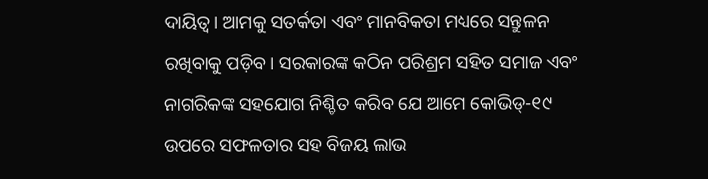ଦାୟିତ୍ୱ। ଆମକୁ ସତର୍କତା ଏବଂ ମାନବିକତା ମଧ୍ୟରେ ସନ୍ତୁଳନ ରଖିବାକୁ ପଡ଼ିବ। ସରକାରଙ୍କ କଠିନ ପରିଶ୍ରମ ସହିତ ସମାଜ ଏବଂ ନାଗରିକଙ୍କ ସହଯୋଗ ନିଶ୍ଚିତ କରିବ ଯେ ଆମେ କୋଭିଡ୍‍-୧୯ ଉପରେ ସଫଳତାର ସହ ବିଜୟ ଲାଭ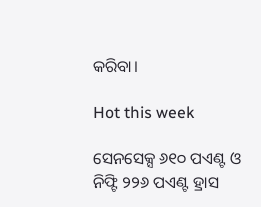କରିବା।

Hot this week

ସେନସେକ୍ସ ୬୧୦ ପଏଣ୍ଟ ଓ ନିଫ୍ଟି ୨୨୬ ପଏଣ୍ଟ ହ୍ରାସ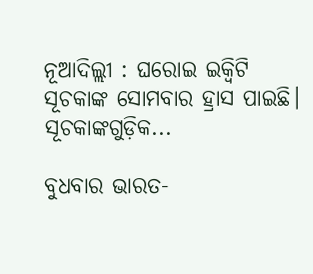ନୂଆଦିଲ୍ଲୀ : ଘରୋଇ ଇକ୍ୱିଟି ସୂଚକାଙ୍କ ସୋମବାର ହ୍ରାସ ପାଇଛି। ସୂଚକାଙ୍କଗୁଡ଼ିକ...

ବୁଧବାର ଭାରତ-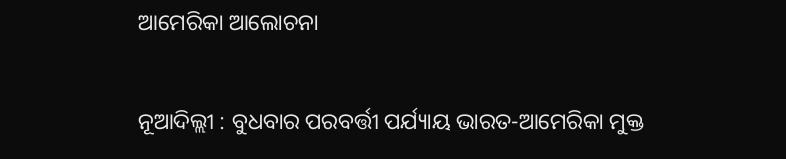ଆମେରିକା ଆଲୋଚନା

ନୂଆଦିଲ୍ଲୀ : ବୁଧବାର ପରବର୍ତ୍ତୀ ପର୍ଯ୍ୟାୟ ଭାରତ-ଆମେରିକା ମୁକ୍ତ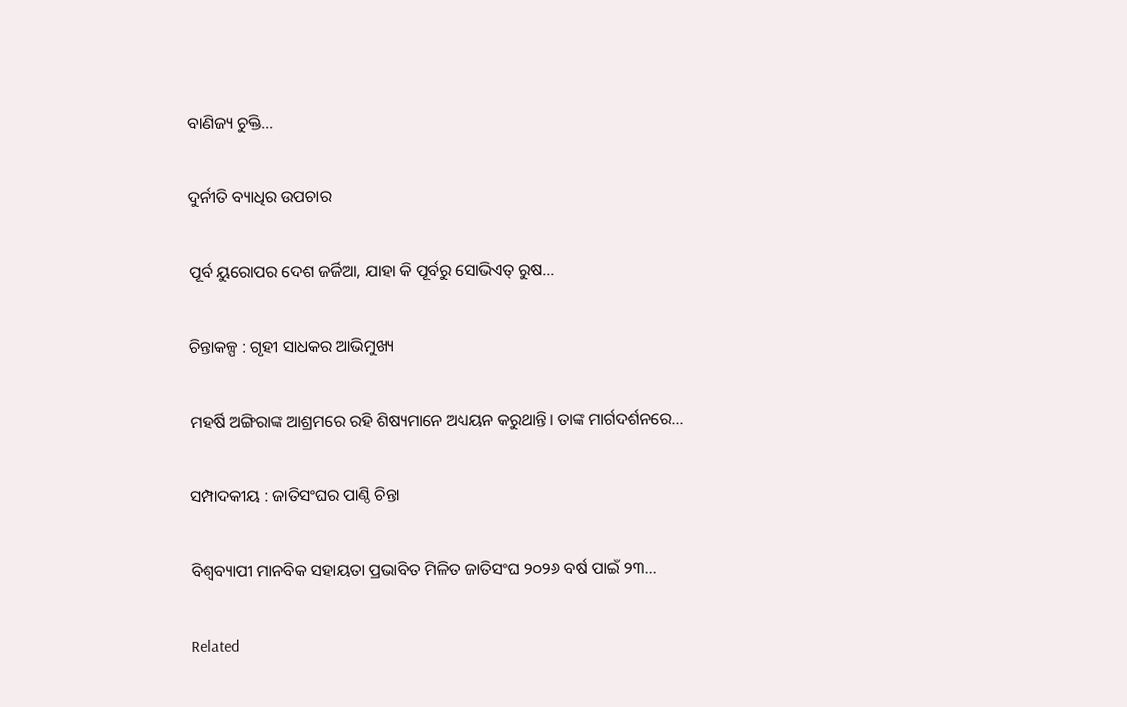ବାଣିଜ୍ୟ ଚୁକ୍ତି...

ଦୁର୍ନୀତି ବ୍ୟାଧିର ଉପଚାର

ପୂର୍ବ ୟୁରୋପର ଦେଶ ଜର୍ଜିଆ, ଯାହା କି ପୂର୍ବରୁ ସୋଭିଏତ୍‌‌ ରୁଷ...

ଚିନ୍ତାକଳ୍ପ : ଗୃହୀ ସାଧକର ଆଭିମୁଖ୍ୟ

ମହର୍ଷି ଅଙ୍ଗିରାଙ୍କ ଆଶ୍ରମରେ ରହି ଶିଷ୍ୟମାନେ ଅଧ୍ୟୟନ କରୁଥାନ୍ତି। ତାଙ୍କ ମାର୍ଗଦର୍ଶନରେ...

ସମ୍ପାଦକୀୟ : ଜାତିସଂଘର ପାଣ୍ଠି ଚିନ୍ତା

ବିଶ୍ବବ୍ୟାପୀ ମାନବିକ ସହାୟତା ପ୍ରଭାବିତ ମିଳିତ ଜାତିସଂଘ ୨୦୨୬ ବର୍ଷ ପାଇଁ ୨୩...

Related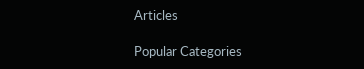Articles

Popular Categories